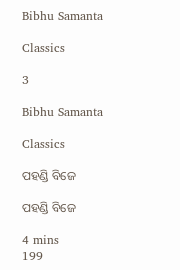Bibhu Samanta

Classics

3

Bibhu Samanta

Classics

ପହଣ୍ଡି ବିଜେ

ପହଣ୍ଡି ବିଜେ

4 mins
199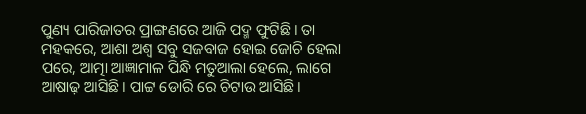ପୁଣ୍ୟ ପାରିଜାତର ପ୍ରାଙ୍ଗଣରେ ଆଜି ପଦ୍ମ ଫୁଟିଛି। ତା ମହକରେ, ଆଶା ଅଶ୍ୱ ସବୁ ସଜବାଜ ହୋଇ ଜୋଚି ହେଲା ପରେ, ଆତ୍ମା ଆଜ୍ଞାମାଳ ପିନ୍ଧି ମତୁଆଲା ହେଲେ, ଲାଗେ ଆଷାଢ଼ ଆସିଛି। ପାଟ୍ଟ ଡୋରି ରେ ଚିଟାଉ ଆସିଛି।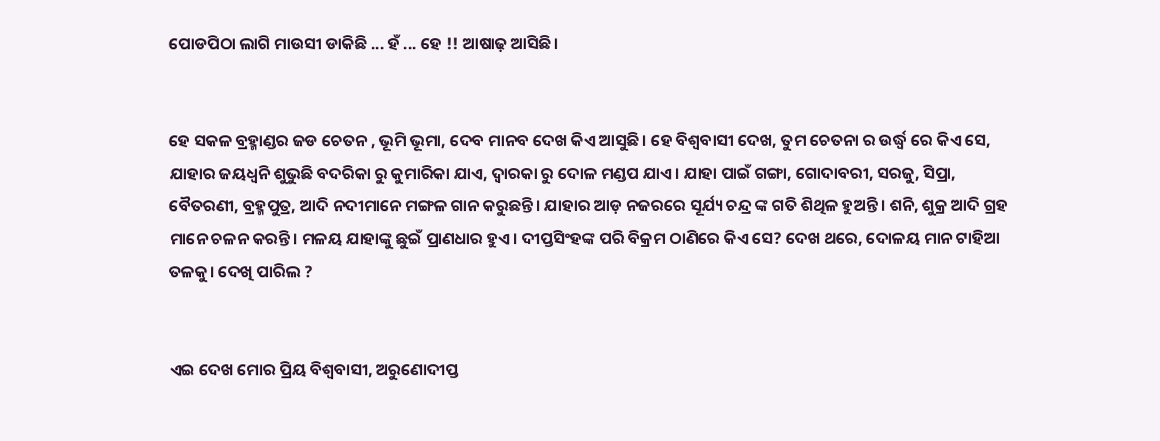ପୋଡପିଠା ଲାଗି ମାଉସୀ ଡାକିଛି ... ହଁ ... ହେ !! ଆଷାଢ଼ ଆସିଛି।


ହେ ସକଳ ବ୍ରହ୍ମାଣ୍ଡର ଜଡ ଚେତନ , ଭୂମି ଭୂମା, ଦେବ ମାନବ ଦେଖ କିଏ ଆସୁଛି। ହେ ବିଶ୍ୱବାସୀ ଦେଖ, ତୁମ ଚେତନା ର ଉର୍ଦ୍ଧ୍ବ ରେ କିଏ ସେ, ଯାହାର ଜୟଧ୍ୱନି ଶୁଭୁଛି ବଦରିକା ରୁ କୁମାରିକା ଯାଏ, ଦ୍ଵାରକା ରୁ ଦୋଳ ମଣ୍ଡପ ଯାଏ। ଯାହା ପାଇଁ ଗଙ୍ଗା, ଗୋଦାବରୀ, ସରଜୁ, ସିପ୍ରା, ବୈତରଣୀ, ବ୍ରହ୍ମପୁତ୍ର, ଆଦି ନଦୀମାନେ ମଙ୍ଗଳ ଗାନ କରୁଛନ୍ତି। ଯାହାର ଆଡ଼ ନଜରରେ ସୂର୍ଯ୍ୟ ଚନ୍ଦ୍ର ଙ୍କ ଗତି ଶିଥିଳ ହୁଅନ୍ତି। ଶନି, ଶୁକ୍ର ଆଦି ଗ୍ରହ ମାନେ ଚଳନ କରନ୍ତି। ମଳୟ ଯାହାଙ୍କୁ ଛୁଇଁ ପ୍ରାଣଧାର ହୁଏ। ଦୀପ୍ତସିଂହଙ୍କ ପରି ବିକ୍ରମ ଠାଣିରେ କିଏ ସେ? ଦେଖ ଥରେ, ଦୋଳୟ ମାନ ଟାହିଆ ତଳକୁ। ଦେଖି ପାରିଲ ?


ଏଇ ଦେଖ ମୋର ପ୍ରିୟ ବିଶ୍ୱବାସୀ, ଅରୁଣୋଦୀପ୍ତ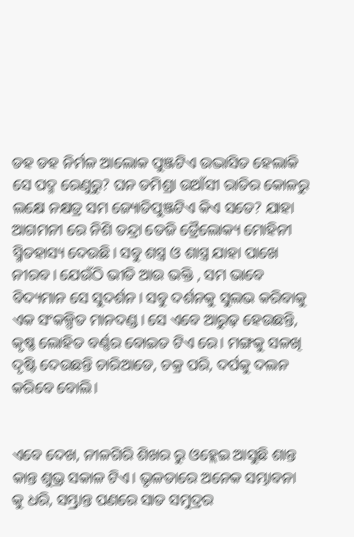ଡହ ଡହ ନିର୍ମଳ ଆଲୋକ ପୁଞ୍ଜଟିଏ ଉଦ୍ଭାସିତ ହେଲାକି ସେ ପଦ୍ମ ରେଣୁରୁ? ଘନ ତମିଶ୍ରା ଉଆଁସୀ ରାତିର କୋଳରୁ ଲକ୍ଷେ ନକ୍ଷତ୍ର ସମ ଜ୍ୟୋତିପୁଞ୍ଜଟିଏ କିଏ ସତେ? ଯାହା ଆଗମନୀ ରେ ନିଶି ତନ୍ଦ୍ରା ତେଜି ତ୍ରୈଲୋକ୍ୟ ମୋହିନୀ ସ୍ମିତହାସ୍ୟ ଦେଉଛି। ସବୁ ଶସ୍ତ୍ର ଓ ଶାସ୍ତ୍ର ଯାହା ପାଖେ ନୀରବ। ଯେଉଁଠି ଭୀତି ଆଉ ଭକ୍ତି , ସମ ଭାବେ ବିଦ୍ୟମାନ ସେ ସୁଦର୍ଶନ। ସବୁ ଦର୍ଶନକୁ ସୁଲଭ କରିବାକୁ ଏକ ସଂକଳ୍ପିତ ମାନଦଣ୍ଡ। ସେ ଏବେ ଆରୁଢ଼ ହେଉଛନ୍ତି, କୃଷ୍ଣ ଲୋହିତ ବର୍ଣ୍ଣର ବୋଇତ ଟିଏ ରେ। ମଙ୍ଗକୁ ସଳଖି ଦୃଷ୍ଟି ଦେଉଛନ୍ତି ଚାରିଆଡେ, ଚକ୍ର ପରି, ଦର୍ପକୁ ଦଲନ କରିବେ ବୋଲି।


ଏବେ ଦେଖ, ନୀଳଗିରି ଶିଖର ରୁ ଓହ୍ଲେଇ ଆସୁଛି ଶାନ୍ତ କାନ୍ତ ଶୁଭ୍ର ସକାଳ ଟିଏ। ଭୃଳତାରେ ଅନେକ ସମ୍ଭାବନା କୁ ଧରି, ସମ୍ଭ୍ରାନ୍ତ ପଣରେ ସାତ ସମୁଦ୍ରର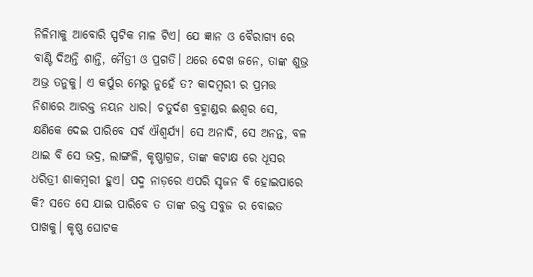ନିଳିମାକୁ ଆବୋରି ସ୍ପଟିକ ମାଳ ଟିଏ। ଯେ ଜ୍ଞାନ ଓ ବୈରାଗ୍ୟ ରେ ବାଣ୍ଟି ଦିଅନ୍ତି ଶାନ୍ତି, ମୈତ୍ରୀ ଓ ପ୍ରଗତି। ଥରେ ଦେଖ ଜନେ, ତାଙ୍କ ଶୁଭ୍ର ଅଭ୍ର ତନୁକୁ। ଏ କର୍ପୁର ମେରୁ ନୁହେଁ ତ? କାଦମ୍ବରୀ ର ପ୍ରମତ୍ତ ନିଶାରେ ଆରକ୍ତ ନୟନ ଧାର। ଚତୁର୍ଦଶ ବ୍ରହ୍ମାଣ୍ଡର ଈଶ୍ୱର ସେ, କ୍ଷଣିକେ ଦେଇ ପାରିବେ ସର୍ବ ଐଶ୍ଵର୍ଯ୍ୟ। ସେ ଅନାଦି, ସେ ଅନନ୍ତ, ବଳ ଥାଇ ବି ସେ ଭଦ୍ର, ଲାଙ୍ଗଳି, କୃଷ୍ଣାଗ୍ରଜ, ତାଙ୍କ କଟାକ୍ଷ ରେ ଧୂସର ଧରିତ୍ରୀ ଶାକମ୍ବରୀ ହୁଏ। ପଦ୍ମ ନାଡ଼ରେ ଏପରି ସୃଜନ ବି ହୋଇପାରେ କି? ସତେ ସେ ଯାଇ ପାରିବେ ତ ତାଙ୍କ ରକ୍ତ ସବୁଜ ର ବୋଇତ ପାଖକୁ। କୃଷ୍ଣ ଘୋଟକ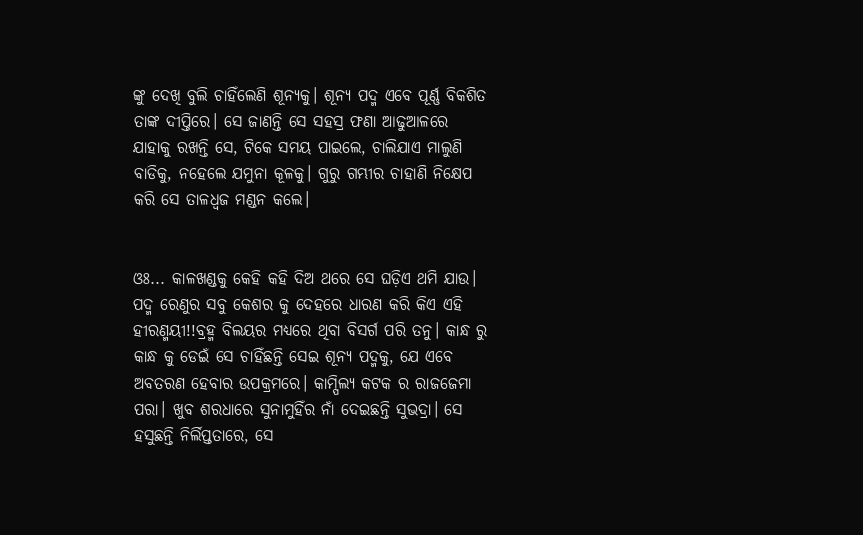ଙ୍କୁ ଦେଖି ବୁଲି ଚାହିଁଲେଣି ଶୂନ୍ୟକୁ। ଶୂନ୍ୟ ପଦ୍ମ ଏବେ ପୂର୍ଣ୍ଣ ବିକଶିତ ତାଙ୍କ ଦୀପ୍ତିରେ। ସେ ଜାଣନ୍ତି ସେ ସହସ୍ର ଫଣା ଆଢୁଆଳରେ ଯାହାକୁ ରଖନ୍ତି ସେ, ଟିକେ ସମୟ ପାଇଲେ, ଚାଲିଯାଏ ମାଲୁଣି ବାଡିକୁ, ନହେଲେ ଯମୁନା କୂଳକୁ। ଗୁରୁ ଗମ୍ଭୀର ଚାହାଣି ନିକ୍ଷେପ କରି ସେ ତାଳଧ୍ୱଜ ମଣ୍ଡନ କଲେ।


ଓଃ... କାଳଖଣ୍ଡକୁ କେହି କହି ଦିଅ ଥରେ ସେ ଘଡ଼ିଏ ଥମି ଯାଉ। ପଦ୍ମ ରେଣୁର ସବୁ କେଶର କୁ ଦେହରେ ଧାରଣ କରି କିଏ ଏହି ହୀରଣ୍ମୟୀ!!ବ୍ରହ୍ମ ବିଲୟର ମଧ୍ୟରେ ଥିବା ବିସର୍ଗ ପରି ତନୁ। କାନ୍ଧ ରୁ କାନ୍ଧ କୁ ଡେଇଁ ସେ ଚାହିଁଛନ୍ତି ସେଇ ଶୂନ୍ୟ ପଦ୍ମକୁ, ଯେ ଏବେ ଅବତରଣ ହେବାର ଉପକ୍ରମରେ। କାମ୍ପିଲ୍ୟ କଟକ ର ରାଜଜେମା ପରା। ଖୁବ ଶରଧାରେ ସୁନାମୁହିଁର ନାଁ ଦେଇଛନ୍ତି ସୁଭଦ୍ରା। ସେ ହସୁଛନ୍ତି ନିର୍ଲିପ୍ତତାରେ, ସେ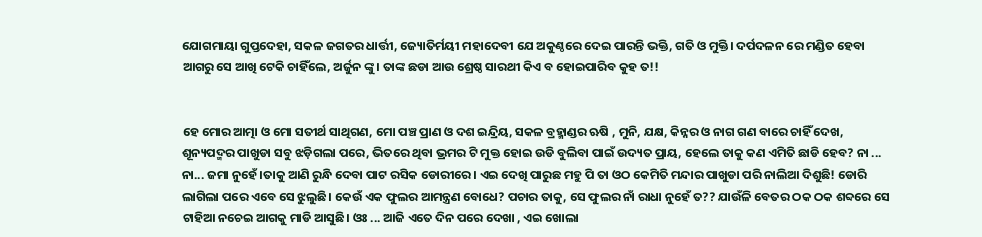ଯୋଗମାୟା ଗୁପ୍ତଦେହା, ସକଳ ଜଗତର ଧାର୍ତ୍ତୀ, ଜ୍ୟୋତିର୍ମୟୀ ମହାଦେବୀ ଯେ ଅକୁଣ୍ଠରେ ଦେଇ ପାରନ୍ତି ଭକ୍ତି, ଗତି ଓ ମୁକ୍ତି। ଦର୍ପଦଳନ ରେ ମଣ୍ଡିତ ହେବା ଆଗରୁ ସେ ଆଖି ଟେକି ଚାହିଁଲେ, ଅର୍ଜୁନ ଙ୍କୁ। ତାଙ୍କ ଛଡା ଆଉ ଶ୍ରେଷ୍ଠ ସାରଥୀ କିଏ ବ ହୋଇପାରିବ କୁହ ତ!!


ହେ ମୋର ଆତ୍ମା ଓ ମୋ ସତୀର୍ଥ ସାଥିଗଣ, ମୋ ପଞ୍ଚ ପ୍ରାଣ ଓ ଦଶ ଇନ୍ଦ୍ରିୟ, ସକଳ ବ୍ରହ୍ମାଣ୍ଡର ଋଷି , ମୁନି, ଯକ୍ଷ, କିନ୍ନର ଓ ନାଗ ଗଣ ବାରେ ଚାହିଁ ଦେଖ, ଶୂନ୍ୟପଦ୍ମର ପାଖୁଡା ସବୁ ଝଡ଼ିଗଲା ପରେ, ଭିତରେ ଥିବା ଭ୍ରମର ଟି ମୁକ୍ତ ହୋଇ ଉଡି ବୁଲିବା ପାଇଁ ଉଦ୍ୟତ ପ୍ରାୟ, ହେଲେ ତାକୁ କଣ ଏମିତି ଛାଡି ହେବ? ନା ... ନା... ଜମା ନୁହେଁ।ତାକୁ ଆଣି ରୁନ୍ଧି ଦେବା ପାଟ ରସିକ ଡୋରୀରେ। ଏଇ ଦେଖି ପାରୁଛ ମହୁ ପି ତା ଓଠ କେମିତି ମନ୍ଦାର ପାଖୁଡା ପରି ନାଲିଆ ଦିଶୁଛି! ଡୋରି ଲାଗିଲା ପରେ ଏବେ ସେ ଝୁଲୁଛି। କେଉଁ ଏକ ଫୁଲର ଆମନ୍ତ୍ରଣ ବୋଧେ? ପଚାର ତାକୁ, ସେ ଫୁଲର ନାଁ ରାଧା ନୁହେଁ ତ?? ଯାଉଁଳି ବେତର ଠକ ଠକ ଶବ୍ଦରେ ସେ ଟାହିଆ ନଚେଇ ଆଗକୁ ମାଡି ଆସୁଛି। ଓଃ ... ଆଜି ଏତେ ଦିନ ପରେ ଦେଖା , ଏଇ ଖୋଲା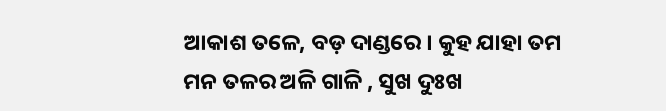ଆକାଶ ତଳେ, ବଡ଼ ଦାଣ୍ଡରେ । କୁହ ଯାହା ତମ ମନ ତଳର ଅଳି ଗାଳି , ସୁଖ ଦୁଃଖ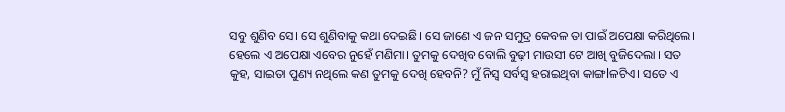ସବୁ ଶୁଣିବ ସେ। ସେ ଶୁଣିବାକୁ କଥା ଦେଇଛି। ସେ ଜାଣେ ଏ ଜନ ସମୁଦ୍ର କେବଳ ତା ପାଇଁ ଅପେକ୍ଷା କରିଥିଲେ। ହେଲେ ଏ ଅପେକ୍ଷା ଏବେର ନୁହେଁ ମଣିମା। ତୁମକୁ ଦେଖିବ ବୋଲି ବୁଢ଼ୀ ମାଉସୀ ଟେ ଆଖି ବୁଜିଦେଲା । ସତ କୁହ, ସାଇତା ପୁଣ୍ୟ ନଥିଲେ କଣ ତୁମକୁ ଦେଖି ହେବନି? ମୁଁ ନିସ୍ୱ ସର୍ବସ୍ବ ହରାଇଥିବା କାଙ୍ଗlଳଟିଏ। ସତେ ଏ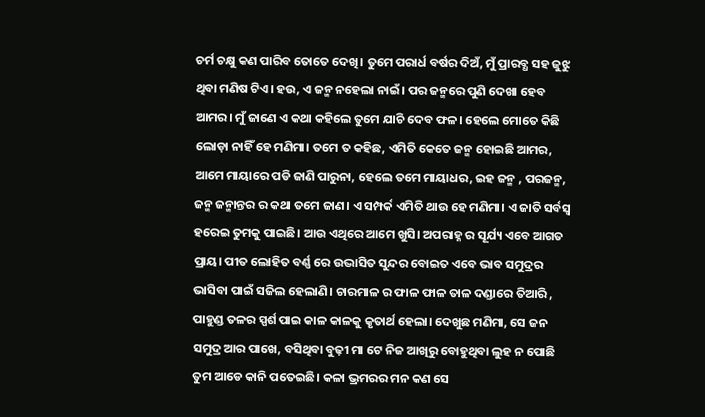ଚର୍ମ ଚକ୍ଷୁ କଣ ପାରିବ ତୋତେ ଦେଖି। ତୁମେ ପରାର୍ଧ ବର୍ଷର ଦିଅଁ, ମୁଁ ପ୍ରାରବ୍ଧ ସହ ଜୁଝୁ ଥିବା ମଣିଷ ଟିଏ। ହଉ, ଏ ଜନ୍ମ ନହେଲା ନାଇଁ। ପର ଜନ୍ମରେ ପୁଣି ଦେଖା ହେବ ଆମର। ମୁଁ ଜାଣେ ଏ କଥା କହିଲେ ତୁମେ ଯାଚି ଦେବ ଫଳ। ହେଲେ ମୋତେ କିଛି ଲୋଡ଼ା ନାହିଁ ହେ ମଣିମା। ତମେ ତ କହିଛ, ଏମିତି କେତେ ଜନ୍ମ ହୋଇଛି ଆମର, ଆମେ ମାୟାରେ ପଡି ଜାଣି ପାରୁନା, ହେଲେ ତମେ ମାୟାଧର, ଇହ ଜନ୍ମ , ପରଜନ୍ମ, ଜନ୍ମ ଜନ୍ମାନ୍ତର ର କଥା ତମେ ଜାଣ। ଏ ସମ୍ପର୍କ ଏମିତି ଥାଉ ହେ ମଣିମା। ଏ ଜାତି ସର୍ବସ୍ବ ହରେଇ ତୁମକୁ ପାଇଛି। ଆଉ ଏଥିରେ ଆମେ ଖୁସି। ଅପରାହ୍ନ ର ସୂର୍ଯ୍ୟ ଏବେ ଆଗତ ପ୍ରାୟ। ପୀତ ଲୋହିତ ବର୍ଣ୍ଣ ରେ ଉଦ୍ଭାସିତ ସୁନ୍ଦର ବୋଇତ ଏବେ ଭାବ ସମୁଦ୍ରର ଭାସିବା ପାଇଁ ସଜିଲ ହେଲାଣି। ଚାରମାଳ ର ଫାଳ ଫାଳ ତାଳ ଦଣ୍ଡାରେ ତିଆରି , ପାହୁଣ୍ଡ ତଳର ସ୍ପର୍ଶ ପାଇ କାଳ କାଳକୁ କୃତାର୍ଥ ହେଲା। ଦେଖୁଛ ମଣିମା, ସେ ଜନ ସମୁଦ୍ର ଆର ପାଖେ, ବସିଥିବା ବୁଢ଼ୀ ମା ଟେ ନିଜ ଆଖିରୁ ବୋହୁଥିବା ଲୁହ ନ ପୋଛି ତୁମ ଆଡେ କାନି ପତେଇଛି। କଳା ଭ୍ରମରର ମନ କଣ ସେ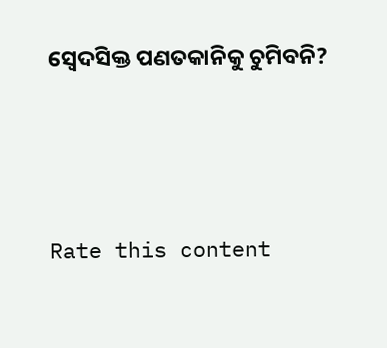ସ୍ବେଦସିକ୍ତ ପଣତକାନିକୁ ଚୁମିବନି?



Rate this content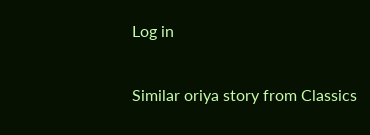Log in

Similar oriya story from Classics